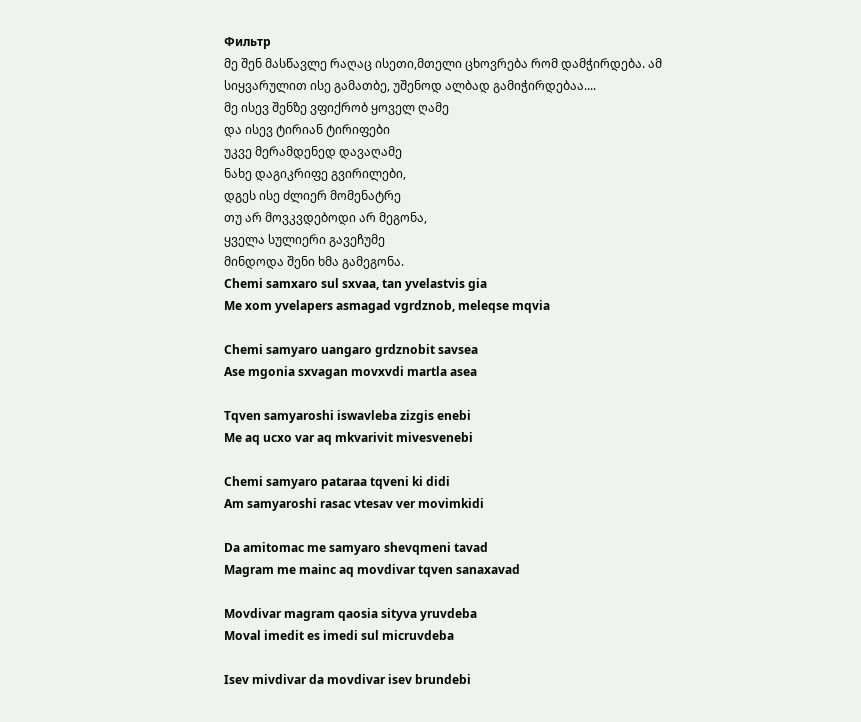Фильтр
მე შენ მასწავლე რაღაც ისეთი,მთელი ცხოვრება რომ დამჭირდება. ამ სიყვარულით ისე გამათბე, უშენოდ ალბად გამიჭირდებაა....
მე ისევ შენზე ვფიქრობ ყოველ ღამე
და ისევ ტირიან ტირიფები
უკვე მერამდენედ დავაღამე
ნახე დაგიკრიფე გვირილები,
დგეს ისე ძლიერ მომენატრე
თუ არ მოვკვდებოდი არ მეგონა,
ყველა სულიერი გავეჩუმე
მინდოდა შენი ხმა გამეგონა.
Chemi samxaro sul sxvaa, tan yvelastvis gia
Me xom yvelapers asmagad vgrdznob, meleqse mqvia

Chemi samyaro uangaro grdznobit savsea
Ase mgonia sxvagan movxvdi martla asea

Tqven samyaroshi iswavleba zizgis enebi
Me aq ucxo var aq mkvarivit mivesvenebi

Chemi samyaro pataraa tqveni ki didi
Am samyaroshi rasac vtesav ver movimkidi

Da amitomac me samyaro shevqmeni tavad
Magram me mainc aq movdivar tqven sanaxavad

Movdivar magram qaosia sityva yruvdeba
Moval imedit es imedi sul micruvdeba

Isev mivdivar da movdivar isev brundebi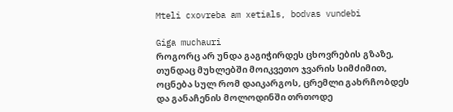Mteli cxovreba am xetials, bodvas vundebi

Giga muchauri
როგორც არ უნდა გაგიჭირდეს ცხოვრების გზაზე,
თუნდაც მუხლებში მოიკვეთო ჯვარის სიმძიმით,
ოცნება სულ რომ დაიკარგოს, ცრემლი გახრჩობდეს
და განაჩენის მოლოდინში თრთოდე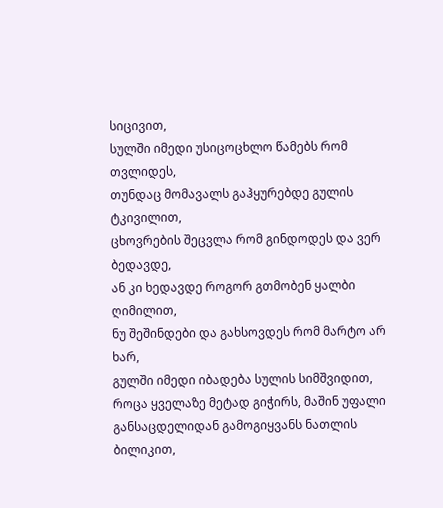სიცივით,
სულში იმედი უსიცოცხლო წამებს რომ თვლიდეს,
თუნდაც მომავალს გაჰყურებდე გულის ტკივილით,
ცხოვრების შეცვლა რომ გინდოდეს და ვერ
ბედავდე,
ან კი ხედავდე როგორ გთმობენ ყალბი ღიმილით,
ნუ შეშინდები და გახსოვდეს რომ მარტო არ ხარ,
გულში იმედი იბადება სულის სიმშვიდით,
როცა ყველაზე მეტად გიჭირს, მაშინ უფალი
განსაცდელიდან გამოგიყვანს ნათლის ბილიკით,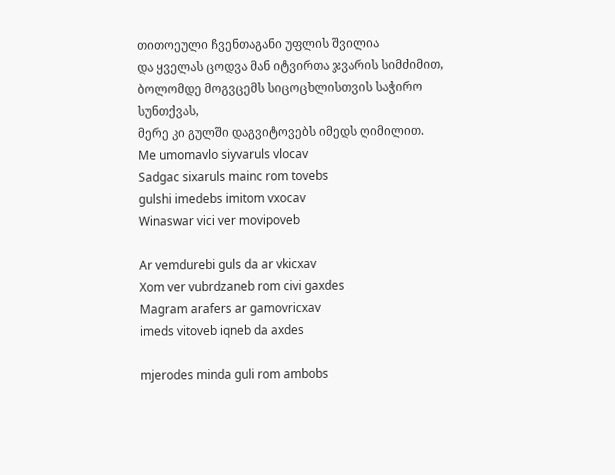თითოეული ჩვენთაგანი უფლის შვილია
და ყველას ცოდვა მან იტვირთა ჯვარის სიმძიმით,
ბოლომდე მოგვცემს სიცოცხლისთვის საჭირო
სუნთქვას,
მერე კი გულში დაგვიტოვებს იმედს ღიმილით.
Me umomavlo siyvaruls vlocav
Sadgac sixaruls mainc rom tovebs
gulshi imedebs imitom vxocav
Winaswar vici ver movipoveb

Ar vemdurebi guls da ar vkicxav
Xom ver vubrdzaneb rom civi gaxdes
Magram arafers ar gamovricxav
imeds vitoveb iqneb da axdes

mjerodes minda guli rom ambobs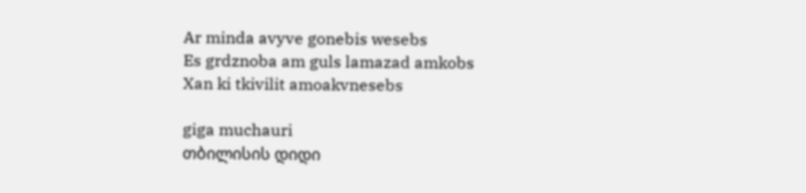Ar minda avyve gonebis wesebs
Es grdznoba am guls lamazad amkobs
Xan ki tkivilit amoakvnesebs

giga muchauri
თბილისის დიდი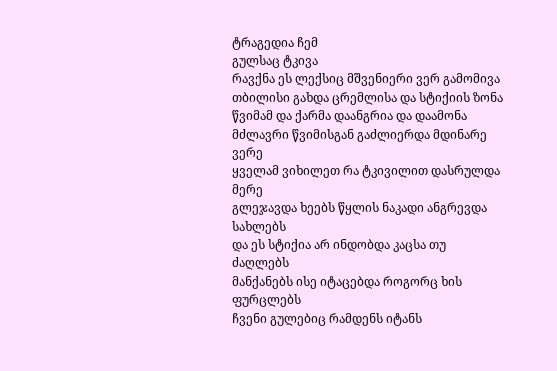ტრაგედია ჩემ
გულსაც ტკივა
რავქნა ეს ლექსიც მშვენიერი ვერ გამომივა
თბილისი გახდა ცრემლისა და სტიქიის ზონა
წვიმამ და ქარმა დაანგრია და დაამონა
მძლავრი წვიმისგან გაძლიერდა მდინარე
ვერე
ყველამ ვიხილეთ რა ტკივილით დასრულდა
მერე
გლეჯავდა ხეებს წყლის ნაკადი ანგრევდა
სახლებს
და ეს სტიქია არ ინდობდა კაცსა თუ
ძაღლებს
მანქანებს ისე იტაცებდა როგორც ხის
ფურცლებს
ჩვენი გულებიც რამდენს იტანს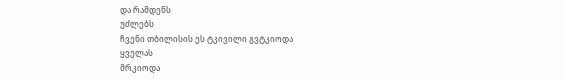და რამდენს
უძლებს
ჩვენი თბილისის ეს ტკივილი გვტკიოდა
ყველას
მრკიოდა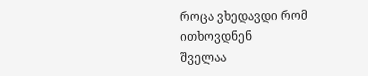როცა ვხედავდი რომ ითხოვდნენ
შველაა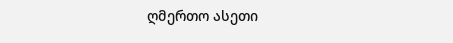ღმერთო ასეთი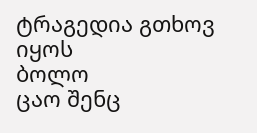ტრაგედია გთხოვ იყოს
ბოლო
ცაო შენც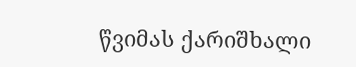წვიმას ქარიშხალი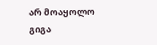არ მოაყოლო
გიგა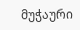მუჭაური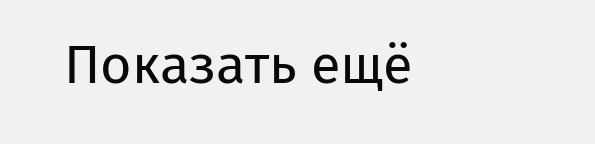Показать ещё